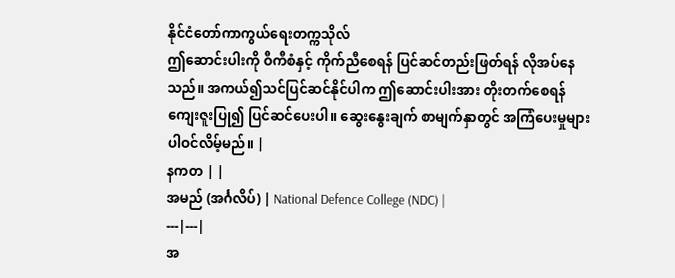နိုင်ငံတော်ကာကွယ်ရေးတက္ကသိုလ်
ဤဆောင်းပါးကို ဝီကီစံနှင့် ကိုက်ညီစေရန် ပြင်ဆင်တည်းဖြတ်ရန် လိုအပ်နေသည်။ အကယ်၍သင်ပြင်ဆင်နိုင်ပါက ဤဆောင်းပါးအား တိုးတက်စေရန် ကျေးဇူးပြု၍ ပြင်ဆင်ပေးပါ။ ဆွေးနွေးချက် စာမျက်နှာတွင် အကြံပေးမှုများ ပါဝင်လိမ့်မည်။ |
နကတ | |
အမည် (အင်္ဂလိပ်) | National Defence College (NDC) |
---|---|
အ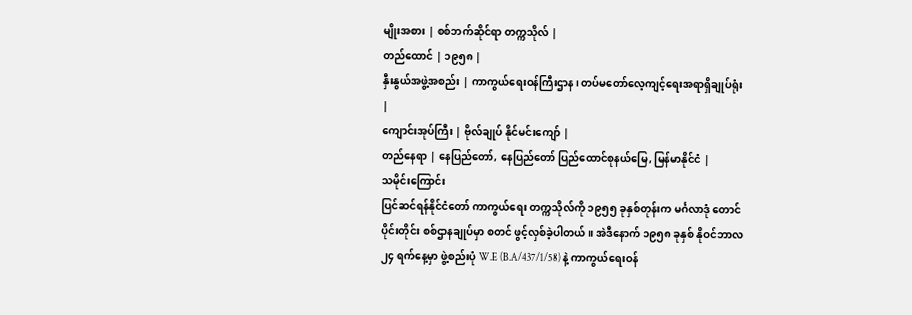မျိုးအစား | စစ်ဘက်ဆိုင်ရာ တက္ကသိုလ် |
တည်ထောင် | ၁၉၅၈ |
နှီးနွယ်အဖွဲ့အစည်း | ကာကွယ်ရေးဝန်ကြီးဌာန၊ တပ်မတော်လေ့ကျင့်ရေးအရာရှိချုပ်ရုံး |
ကျောင်းအုပ်ကြီး | ဗိုလ်ချုပ် နိုင်မင်းကျော် |
တည်နေရာ | နေပြည်တော်, နေပြည်တော် ပြည်ထောင်စုနယ်မြေ, မြန်မာနိုင်ငံ |
သမိုင်းကြောင်း
ပြင်ဆင်ရန်နိုင်ငံတော် ကာကွယ်ရေး တက္ကသိုလ်ကို ၁၉၅၅ ခုနှစ်တုန်းက မင်္ဂလာဒုံ တောင်ပိုင်းတိုင်း စစ်ဌာနချုပ်မှာ စတင် ဖွင့်လှစ်ခဲ့ပါတယ်။ အဲဒီနောက် ၁၉၅၈ ခုနှစ် နိုဝင်ဘာလ ၂၄ ရက်နေ့မှာ ဖွဲ့စည်းပုံ W.E (B.A/437/1/58) နဲ့ ကာကွယ်ရေးဝန်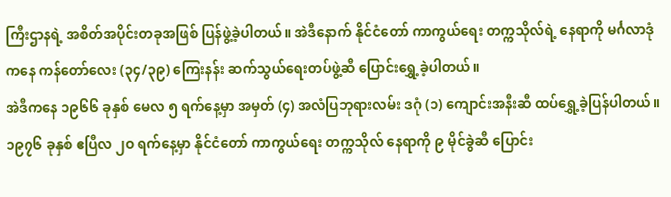ကြီးဌာနရဲ့ အစိတ်အပိုင်းတခုအဖြစ် ပြန်ဖွဲ့ခဲ့ပါတယ်။ အဲဒီနောက် နိုင်ငံတော် ကာကွယ်ရေး တက္ကသိုလ်ရဲ့ နေရာကို မင်္ဂလာဒုံကနေ ကန်တော်လေး (၃၄/၃၉) ကြေးနန်း ဆက်သွယ်ရေးတပ်ဖွဲ့ဆီ ပြောင်းရွှေ့ခဲ့ပါတယ်။
အဲဒီကနေ ၁၉၆၆ ခုနှစ် မေလ ၅ ရက်နေ့မှာ အမှတ် (၄) အလံပြဘုရားလမ်း ဒဂုံ (၁) ကျောင်းအနီးဆီ ထပ်ရွှေ့ခဲ့ပြန်ပါတယ်။ ၁၉၇၆ ခုနှစ် ဧပြီလ ၂ဝ ရက်နေ့မှာ နိုင်ငံတော် ကာကွယ်ရေး တက္ကသိုလ် နေရာကို ၉ မိုင်ခွဲဆီ ပြောင်း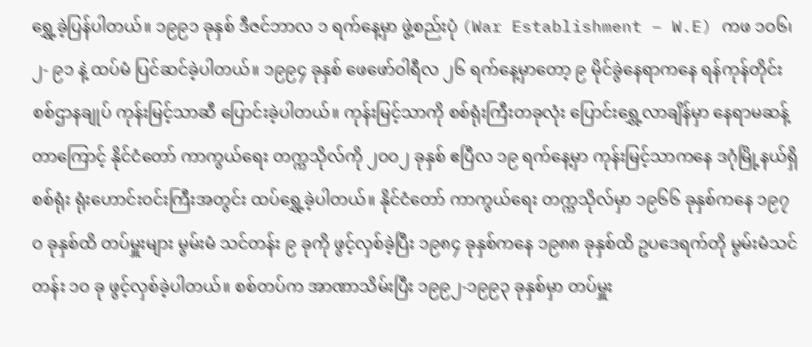ရွှေ့ခဲ့ပြန်ပါတယ်။ ၁၉၉၁ ခုနှစ် ဒီဇင်ဘာလ ၁ ရက်နေ့မှာ ဖွဲ့စည်းပုံ (War Establishment – W.E) ကဖ ၁ဝ၆၊ ၂- ၉၁ နဲ့ ထပ်မံ ပြင်ဆင်ခဲ့ပါတယ်။ ၁၉၉၄ ခုနှစ် ဖေဖော်ဝါရီလ ၂၆ ရက်နေ့မှာတော့ ၉ မိုင်ခွဲနေရာကနေ ရန်ကုန်တိုင်း စစ်ဌာနချုပ် ကုန်းမြင့်သာဆီ ပြောင်းခဲ့ပါတယ်။ ကုန်းမြင့်သာကို စစ်ရုံးကြီးတခုလုံး ပြောင်းရွှေ့လာချိန်မှာ နေရာမဆန့်တာကြောင့် နိုင်ငံတော် ကာကွယ်ရေး တက္ကသိုလ်ကို ၂ဝဝ၂ ခုနှစ် ဧပြီလ ၁၉ ရက်နေ့မှာ ကုန်းမြင့်သာကနေ ဒဂုံမြို့နယ်ရှိ စစ်ရုံး ရုံးဟောင်းဝင်းကြီးအတွင်း ထပ်ရွှေ့ခဲ့ပါတယ်။ နိုင်ငံတော် ကာကွယ်ရေး တက္ကသိုလ်မှာ ၁၉၆၆ ခုနှစ်ကနေ ၁၉၇ဝ ခုနှစ်ထိ တပ်မှူးများ မွမ်းမံ သင်တန်း ၉ ခုကို ဖွင့်လှစ်ခဲ့ပြီး ၁၉၈၄ ခုနှစ်ကနေ ၁၉၈၈ ခုနှစ်ထိ ဥပဒေရက်တို မွမ်းမံသင်တန်း ၁ဝ ခု ဖွင့်လှစ်ခဲ့ပါတယ်။ စစ်တပ်က အာဏာသိမ်းပြီး ၁၉၉၂-၁၉၉၃ ခုနှစ်မှာ တပ်မှူး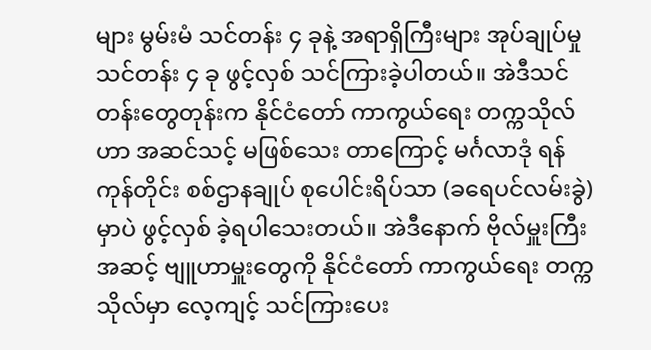များ မွမ်းမံ သင်တန်း ၄ ခုနဲ့ အရာရှိကြီးများ အုပ်ချုပ်မှုသင်တန်း ၄ ခု ဖွင့်လှစ် သင်ကြားခဲ့ပါတယ်။ အဲဒီသင်တန်းတွေတုန်းက နိုင်ငံတော် ကာကွယ်ရေး တက္ကသိုလ်ဟာ အဆင်သင့် မဖြစ်သေး တာကြောင့် မင်္ဂလာဒုံ ရန်ကုန်တိုင်း စစ်ဌာနချုပ် စုပေါင်းရိပ်သာ (ခရေပင်လမ်းခွဲ) မှာပဲ ဖွင့်လှစ် ခဲ့ရပါသေးတယ်။ အဲဒီနောက် ဗိုလ်မှူးကြီးအဆင့် ဗျူဟာမှူးတွေကို နိုင်ငံတော် ကာကွယ်ရေး တက္ကသိုလ်မှာ လေ့ကျင့် သင်ကြားပေး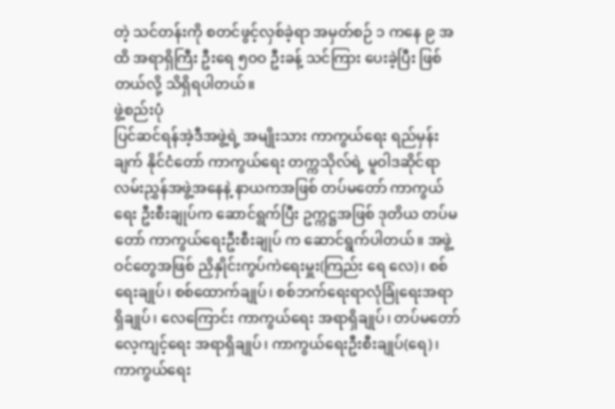တဲ့ သင်တန်းကို စတင်ဖွင့်လှစ်ခဲ့ရာ အမှတ်စဉ် ၁ ကနေ ၉ အထိ အရာရှိကြီး ဦးရေ ၅ဝဝ ဦးခန့် သင်ကြား ပေးခဲ့ပြီး ဖြစ်တယ်လို့ သိရှိရပါတယ်။
ဖွဲ့စည်းပုံ
ပြင်ဆင်ရန်အဲ့ဒီအဖွဲ့ရဲ့ အမျိုးသား ကာကွယ်ရေး ရည်မှန်းချက် နိုင်ငံတော် ကာကွယ်ရေး တက္ကသိုလ်ရဲ့ မူဝါဒဆိုင်ရာ လမ်းညွှန်အဖွဲ့အနေနဲ့ နာယကအဖြစ် တပ်မတော် ကာကွယ်ရေး ဦးစီးချုပ်က ဆောင်ရွက်ပြီး ဥက္ကဋ္ဌအဖြစ် ဒုတိယ တပ်မတော် ကာကွယ်ရေးဦးစီးချုပ် က ဆောင်ရွက်ပါတယ်။ အဖွဲ့ဝင်တွေအဖြစ် ညှိနှိုင်းကွပ်ကဲရေးမှူး(ကြည်း ရေ လေ)၊ စစ်ရေးချုပ်၊ စစ်ထောက်ချုပ်၊ စစ်ဘက်ရေးရာလုံခြုံရေးအရာရှိချုပ်၊ လေကြောင်း ကာကွယ်ရေး အရာရှိချုပ်၊ တပ်မတော်လေ့ကျင့်ရေး အရာရှိချုပ်၊ ကာကွယ်ရေးဦးစီးချုပ်(ရေ)၊ ကာကွယ်ရေး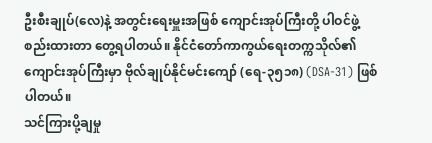ဦးစီးချုပ်(လေ)နဲ့ အတွင်းရေးမှူးအဖြစ် ကျောင်းအုပ်ကြီးတို့ ပါဝင်ဖွဲ့စည်းထားတာ တွေ့ရပါတယ်။ နိုင်ငံတော်ကာကွယ်ရေးတက္ကသိုလ်၏ ကျောင်းအုပ်ကြီးမှာ ဗိုလ်ချုပ်နိုင်မင်းကျော် (ရေ-၃၅၁၈) (DSA-31) ဖြစ်ပါတယ်။
သင်ကြားပို့ချမှု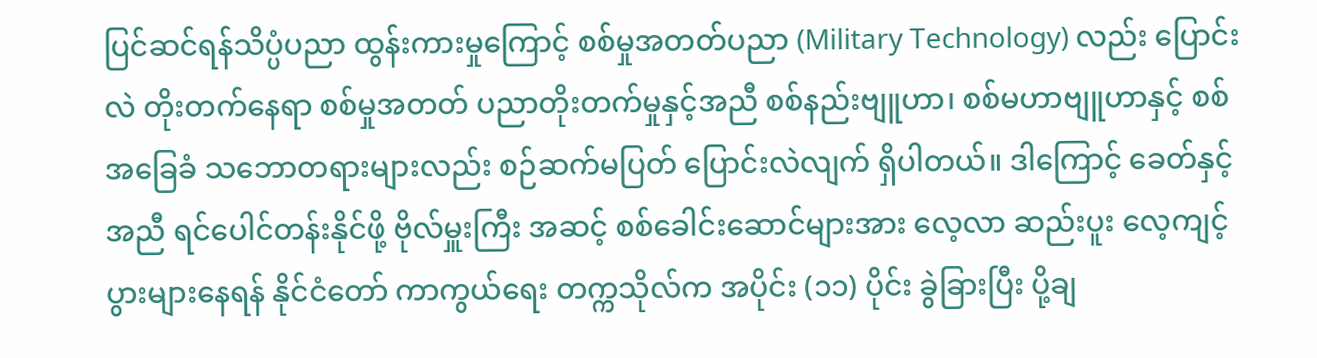ပြင်ဆင်ရန်သိပ္ပံပညာ ထွန်းကားမှုကြောင့် စစ်မှုအတတ်ပညာ (Military Technology) လည်း ပြောင်းလဲ တိုးတက်နေရာ စစ်မှုအတတ် ပညာတိုးတက်မှုနှင့်အညီ စစ်နည်းဗျူဟာ၊ စစ်မဟာဗျူဟာနှင့် စစ်အခြေခံ သဘောတရားများလည်း စဉ်ဆက်မပြတ် ပြောင်းလဲလျက် ရှိပါတယ်။ ဒါကြောင့် ခေတ်နှင့်အညီ ရင်ပေါင်တန်းနိုင်ဖို့ ဗိုလ်မှူးကြီး အဆင့် စစ်ခေါင်းဆောင်များအား လေ့လာ ဆည်းပူး လေ့ကျင့်ပွားများနေရန် နိုင်ငံတော် ကာကွယ်ရေး တက္ကသိုလ်က အပိုင်း (၁၁) ပိုင်း ခွဲခြားပြီး ပို့ချ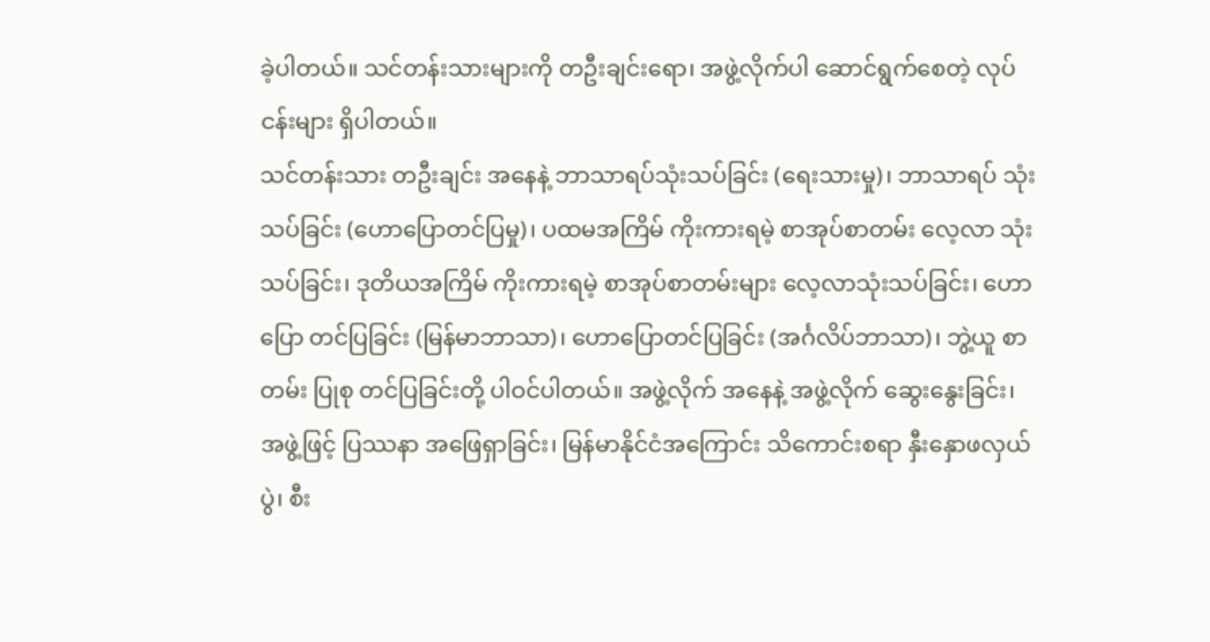ခဲ့ပါတယ်။ သင်တန်းသားများကို တဦးချင်းရော၊ အဖွဲ့လိုက်ပါ ဆောင်ရွက်စေတဲ့ လုပ်ငန်းများ ရှိပါတယ်။
သင်တန်းသား တဦးချင်း အနေနဲ့ ဘာသာရပ်သုံးသပ်ခြင်း (ရေးသားမှု)၊ ဘာသာရပ် သုံးသပ်ခြင်း (ဟောပြောတင်ပြမှု)၊ ပထမအကြိမ် ကိုးကားရမဲ့ စာအုပ်စာတမ်း လေ့လာ သုံးသပ်ခြင်း၊ ဒုတိယအကြိမ် ကိုးကားရမဲ့ စာအုပ်စာတမ်းများ လေ့လာသုံးသပ်ခြင်း၊ ဟောပြော တင်ပြခြင်း (မြန်မာဘာသာ)၊ ဟောပြောတင်ပြခြင်း (အင်္ဂလိပ်ဘာသာ)၊ ဘွဲ့ယူ စာတမ်း ပြုစု တင်ပြခြင်းတို့ ပါဝင်ပါတယ်။ အဖွဲ့လိုက် အနေနဲ့ အဖွဲ့လိုက် ဆွေးနွေးခြင်း၊ အဖွဲ့ဖြင့် ပြဿနာ အဖြေရှာခြင်း၊ မြန်မာနိုင်ငံအကြောင်း သိကောင်းစရာ နှီးနှောဖလှယ်ပွဲ၊ စီး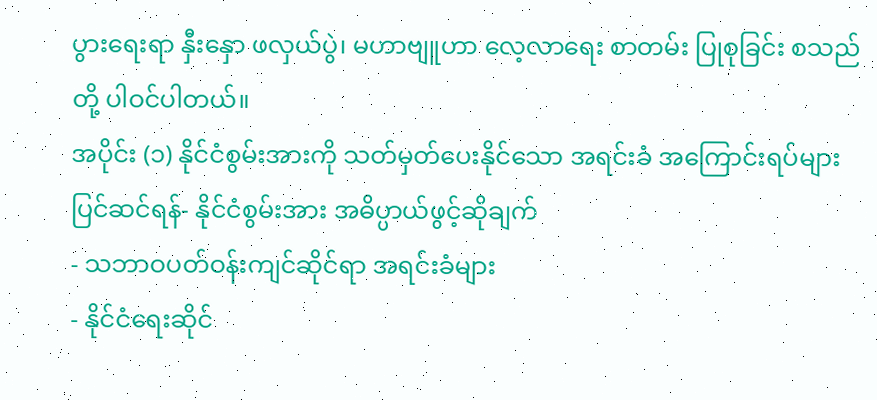ပွားရေးရာ နှီးနှော ဖလှယ်ပွဲ၊ မဟာဗျူဟာ လေ့လာရေး စာတမ်း ပြုစုခြင်း စသည်တို့ ပါဝင်ပါတယ်။
အပိုင်း (၁) နိုင်ငံစွမ်းအားကို သတ်မှတ်ပေးနိုင်သော အရင်းခံ အကြောင်းရပ်များ
ပြင်ဆင်ရန်- နိုင်ငံစွမ်းအား အဓိပ္ပာယ်ဖွင့်ဆိုချက်
- သဘာဝပတ်ဝန်းကျင်ဆိုင်ရာ အရင်းခံများ
- နိုင်ငံရေးဆိုင်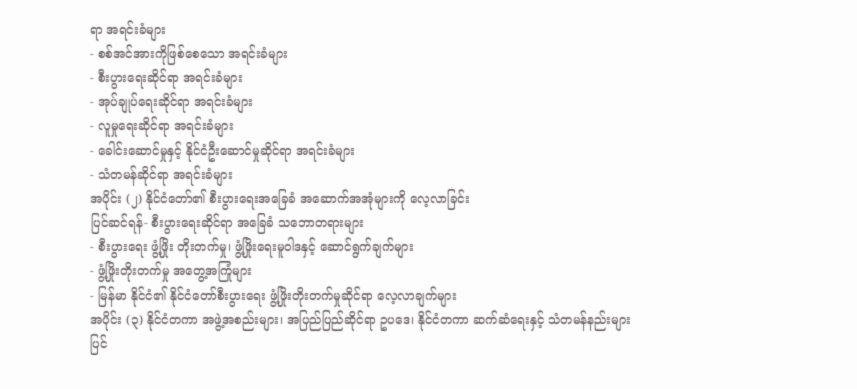ရာ အရင်းခံများ
- စစ်အင်အားကိုဖြစ်စေသော အရင်းခံများ
- စီးပွားရေးဆိုင်ရာ အရင်းခံများ
- အုပ်ချုပ်ရေးဆိုင်ရာ အရင်းခံများ
- လူမှုရေးဆိုင်ရာ အရင်းခံများ
- ခေါင်းဆောင်မှုနှင့် နိုင်ငံဦးဆောင်မှုဆိုင်ရာ အရင်းခံများ
- သံတမန်ဆိုင်ရာ အရင်းခံများ
အပိုင်း (၂) နိုင်ငံတော်၏ စီးပွားရေးအခြေခံ အဆောက်အအုံများကို လေ့လာခြင်း
ပြင်ဆင်ရန်- စီးပွားရေးဆိုင်ရာ အခြေခံ သဘောတရားများ
- စီးပွားရေး ဖွံ့ဖြိုး တိုးတက်မှု၊ ဖွံ့ဖြိုးရေးမူဝါဒနှင့် ဆောင်ရွက်ချက်များ
- ဖွံ့ဖြိုးတိုးတက်မှု အတွေ့အကြုံများ
- မြန်မာ နိုင်ငံ၏ နိုင်ငံတော်စီးပွားရေး ဖွံ့ဖြိုးတိုးတက်မှုဆိုင်ရာ လေ့လာချက်များ
အပိုင်း (၃) နိုင်ငံတကာ အဖွဲ့အစည်းများ၊ အပြည်ပြည်ဆိုင်ရာ ဥပဒေ၊ နိုင်ငံတကာ ဆက်ဆံရေးနှင့် သံတမန်နည်းများ
ပြင်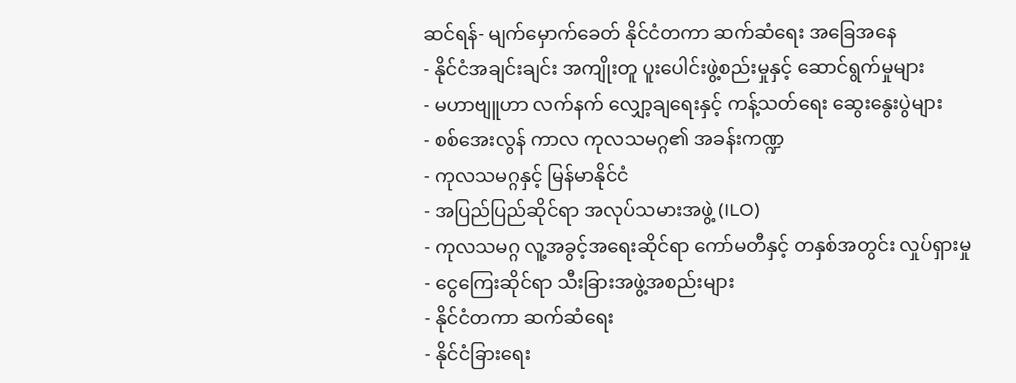ဆင်ရန်- မျက်မှောက်ခေတ် နိုင်ငံတကာ ဆက်ဆံရေး အခြေအနေ
- နိုင်ငံအချင်းချင်း အကျိုးတူ ပူးပေါင်းဖွဲ့စည်းမှုနှင့် ဆောင်ရွက်မှုများ
- မဟာဗျူဟာ လက်နက် လျှော့ချရေးနှင့် ကန့်သတ်ရေး ဆွေးနွေးပွဲများ
- စစ်အေးလွန် ကာလ ကုလသမဂ္ဂ၏ အခန်းကဏ္ဍ
- ကုလသမဂ္ဂနှင့် မြန်မာနိုင်ငံ
- အပြည်ပြည်ဆိုင်ရာ အလုပ်သမားအဖွဲ့ (ILO)
- ကုလသမဂ္ဂ လူ့အခွင့်အရေးဆိုင်ရာ ကော်မတီနှင့် တနှစ်အတွင်း လှုပ်ရှားမှု
- ငွေကြေးဆိုင်ရာ သီးခြားအဖွဲ့အစည်းများ
- နိုင်ငံတကာ ဆက်ဆံရေး
- နိုင်ငံခြားရေး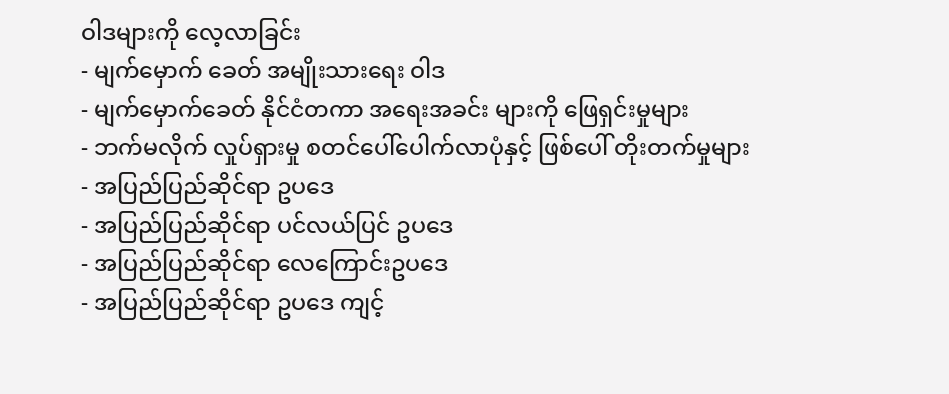ဝါဒများကို လေ့လာခြင်း
- မျက်မှောက် ခေတ် အမျိုးသားရေး ဝါဒ
- မျက်မှောက်ခေတ် နိုင်ငံတကာ အရေးအခင်း များကို ဖြေရှင်းမှုများ
- ဘက်မလိုက် လှုပ်ရှားမှု စတင်ပေါ်ပေါက်လာပုံနှင့် ဖြစ်ပေါ် တိုးတက်မှုများ
- အပြည်ပြည်ဆိုင်ရာ ဥပဒေ
- အပြည်ပြည်ဆိုင်ရာ ပင်လယ်ပြင် ဥပဒေ
- အပြည်ပြည်ဆိုင်ရာ လေကြောင်းဥပဒေ
- အပြည်ပြည်ဆိုင်ရာ ဥပဒေ ကျင့်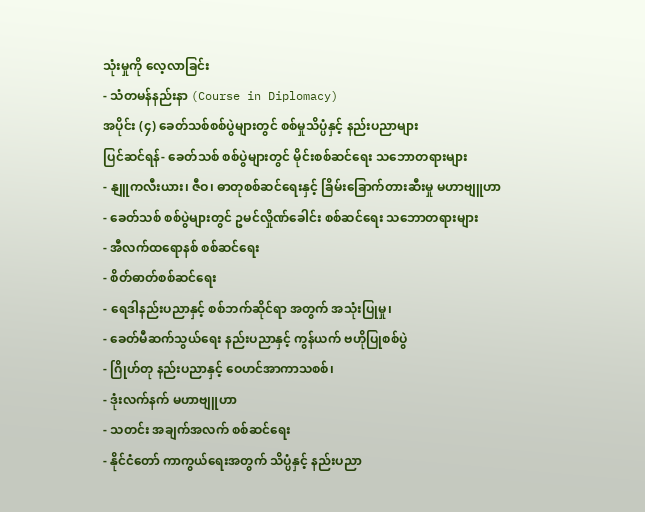သုံးမှုကို လေ့လာခြင်း
- သံတမန်နည်းနာ (Course in Diplomacy)
အပိုင်း (၄) ခေတ်သစ်စစ်ပွဲများတွင် စစ်မှုသိပ္ပံနှင့် နည်းပညာများ
ပြင်ဆင်ရန်- ခေတ်သစ် စစ်ပွဲများတွင် မိုင်းစစ်ဆင်ရေး သဘောတရားများ
- နျူကလီးယား၊ ဇီဝ၊ ဓာတုစစ်ဆင်ရေးနှင့် ခြိမ်းခြောက်တားဆီးမှု မဟာဗျူဟာ
- ခေတ်သစ် စစ်ပွဲများတွင် ဥမင်လှိုဏ်ခေါင်း စစ်ဆင်ရေး သဘောတရားများ
- အီလက်ထရောနစ် စစ်ဆင်ရေး
- စိတ်ဓာတ်စစ်ဆင်ရေး
- ရေဒါနည်းပညာနှင့် စစ်ဘက်ဆိုင်ရာ အတွက် အသုံးပြုမှု၊
- ခေတ်မီဆက်သွယ်ရေး နည်းပညာနှင့် ကွန်ယက် ဗဟိုပြုစစ်ပွဲ
- ဂြိုဟ်တု နည်းပညာနှင့် ဝေဟင်အာကာသစစ်၊
- ဒုံးလက်နက် မဟာဗျူဟာ
- သတင်း အချက်အလက် စစ်ဆင်ရေး
- နိုင်ငံတော် ကာကွယ်ရေးအတွက် သိပ္ပံနှင့် နည်းပညာ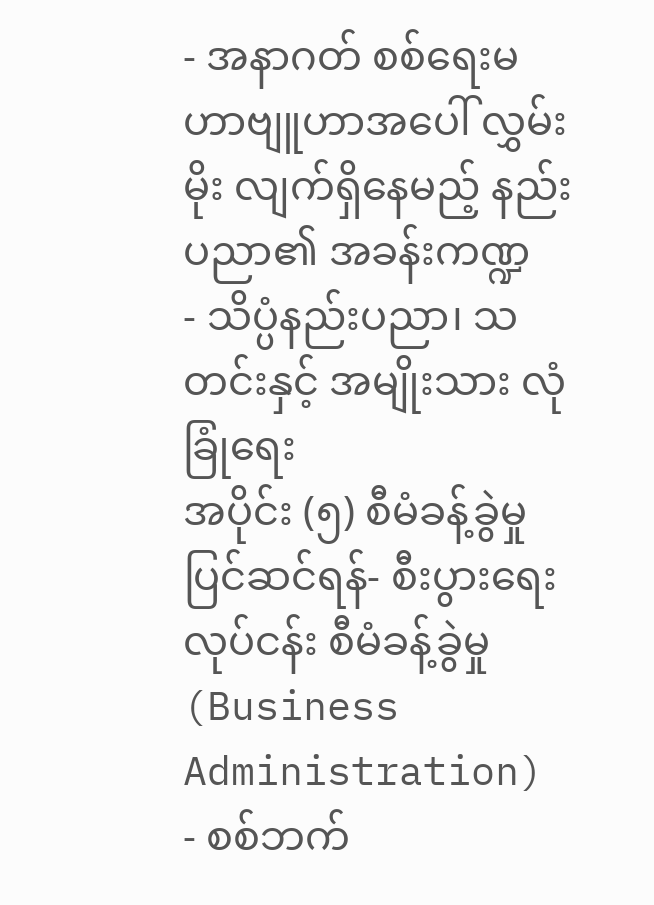- အနာဂတ် စစ်ရေးမဟာဗျူဟာအပေါ် လွှမ်းမိုး လျက်ရှိနေမည့် နည်းပညာ၏ အခန်းကဏ္ဍ
- သိပ္ပံနည်းပညာ၊ သတင်းနှင့် အမျိုးသား လုံခြုံရေး
အပိုင်း (၅) စီမံခန့်ခွဲမှု
ပြင်ဆင်ရန်- စီးပွားရေးလုပ်ငန်း စီမံခန့်ခွဲမှု (Business Administration)
- စစ်ဘက်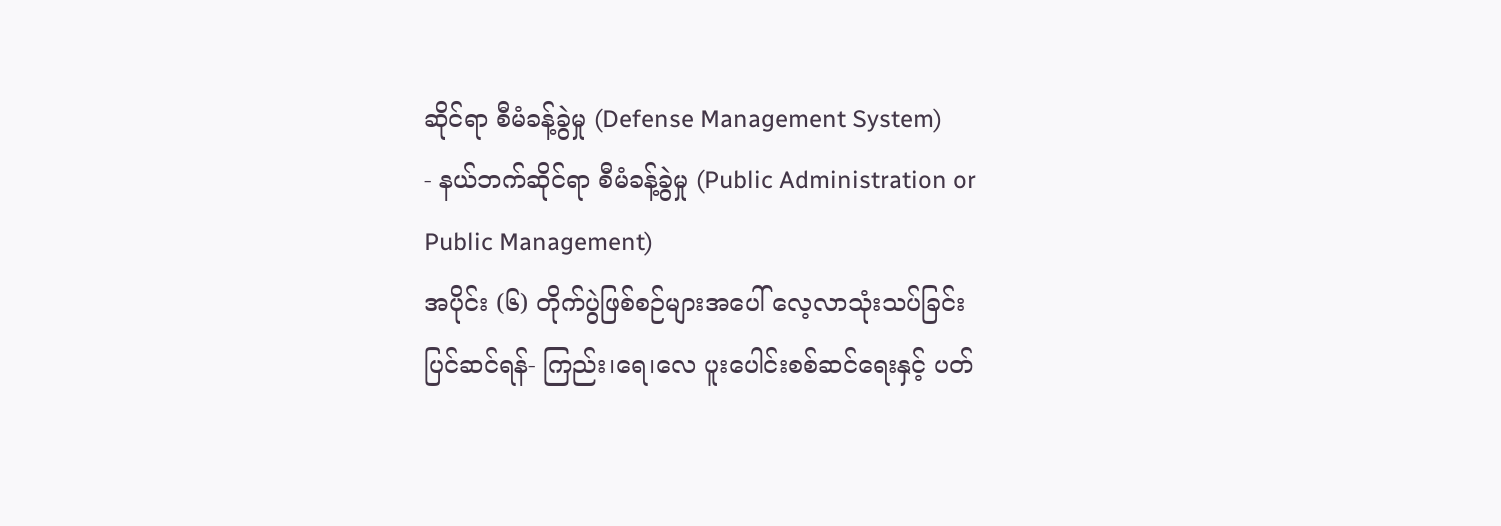ဆိုင်ရာ စီမံခန့်ခွဲမှု (Defense Management System)
- နယ်ဘက်ဆိုင်ရာ စီမံခန့်ခွဲမှု (Public Administration or Public Management)
အပိုင်း (၆) တိုက်ပွဲဖြစ်စဉ်များအပေါ် လေ့လာသုံးသပ်ခြင်း
ပြင်ဆင်ရန်- ကြည်း၊ရေ၊လေ ပူးပေါင်းစစ်ဆင်ရေးနှင့် ပတ်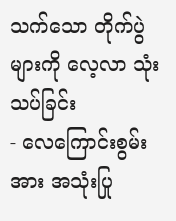သက်သော တိုက်ပွဲများကို လေ့လာ သုံးသပ်ခြင်း
- လေကြောင်းစွမ်းအား အသုံးပြု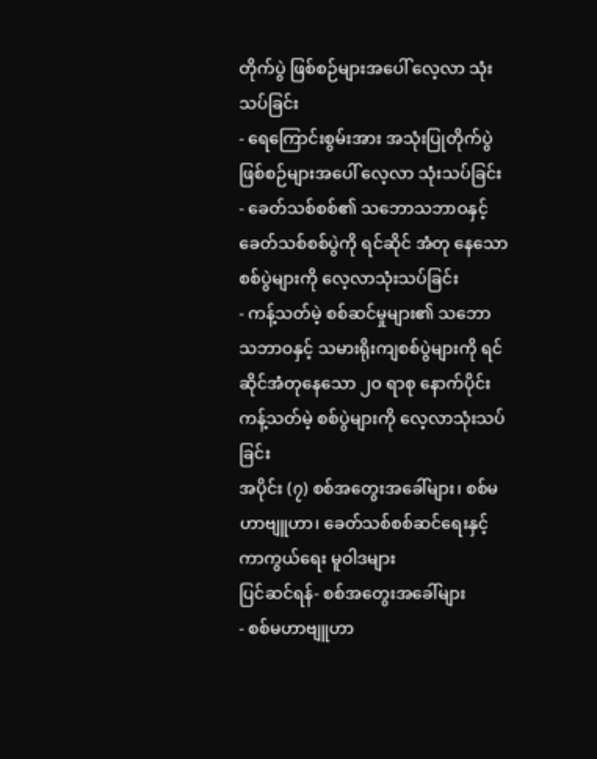တိုက်ပွဲ ဖြစ်စဉ်များအပေါ် လေ့လာ သုံးသပ်ခြင်း
- ရေကြောင်းစွမ်းအား အသုံးပြုတိုက်ပွဲ ဖြစ်စဉ်များအပေါ် လေ့လာ သုံးသပ်ခြင်း
- ခေတ်သစ်စစ်၏ သဘောသဘာဝနှင့် ခေတ်သစ်စစ်ပွဲကို ရင်ဆိုင် အံတု နေသော စစ်ပွဲများကို လေ့လာသုံးသပ်ခြင်း
- ကန့်သတ်မဲ့ စစ်ဆင်မှုများ၏ သဘော သဘာဝနှင့် သမားရိုးကျစစ်ပွဲများကို ရင်ဆိုင်အံတုနေသော ၂ဝ ရာစု နောက်ပိုင်း ကန့်သတ်မဲ့ စစ်ပွဲများကို လေ့လာသုံးသပ်ခြင်း
အပိုင်း (၇) စစ်အတွေးအခေါ်များ၊ စစ်မဟာဗျူဟာ၊ ခေတ်သစ်စစ်ဆင်ရေးနှင့် ကာကွယ်ရေး မူဝါဒများ
ပြင်ဆင်ရန်- စစ်အတွေးအခေါ်များ
- စစ်မဟာဗျူဟာ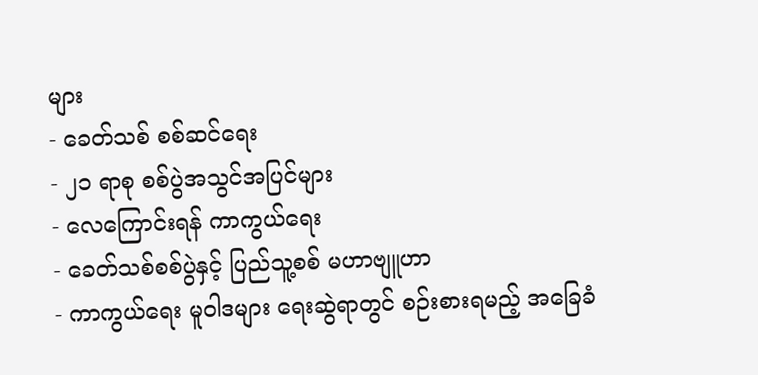များ
- ခေတ်သစ် စစ်ဆင်ရေး
- ၂၁ ရာစု စစ်ပွဲအသွင်အပြင်များ
- လေကြောင်းရန် ကာကွယ်ရေး
- ခေတ်သစ်စစ်ပွဲနှင့် ပြည်သူ့စစ် မဟာဗျူဟာ
- ကာကွယ်ရေး မူဝါဒများ ရေးဆွဲရာတွင် စဉ်းစားရမည့် အခြေခံ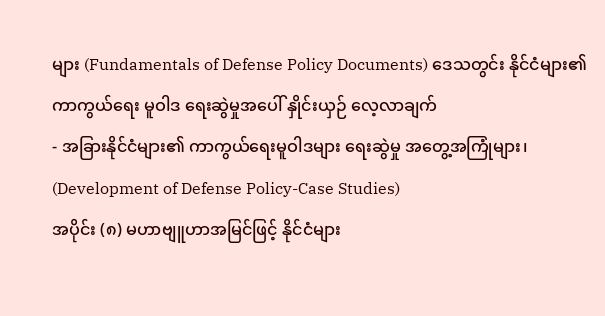များ (Fundamentals of Defense Policy Documents) ဒေသတွင်း နိုင်ငံများ၏ ကာကွယ်ရေး မူဝါဒ ရေးဆွဲမှုအပေါ် နှိုင်းယှဉ် လေ့လာချက်
- အခြားနိုင်ငံများ၏ ကာကွယ်ရေးမူဝါဒများ ရေးဆွဲမှု အတွေ့အကြုံများ၊ (Development of Defense Policy-Case Studies)
အပိုင်း (၈) မဟာဗျူဟာအမြင်ဖြင့် နိုင်ငံများ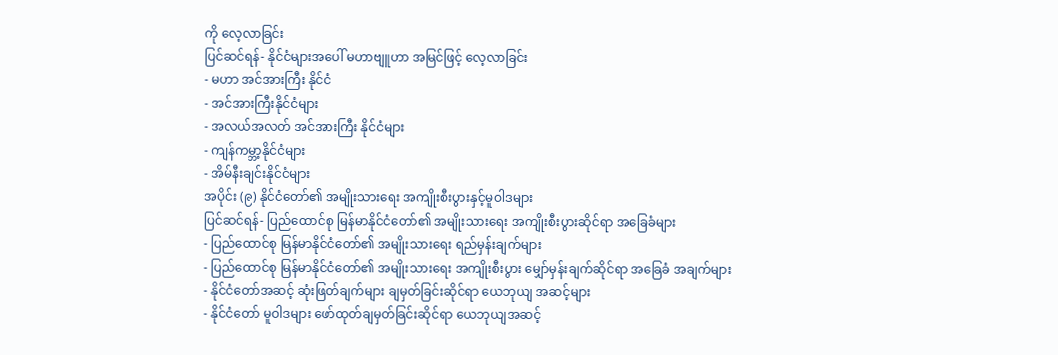ကို လေ့လာခြင်း
ပြင်ဆင်ရန်- နိုင်ငံများအပေါ် မဟာဗျူဟာ အမြင်ဖြင့် လေ့လာခြင်း
- မဟာ အင်အားကြီး နိုင်ငံ
- အင်အားကြီးနိုင်ငံများ
- အလယ်အလတ် အင်အားကြီး နိုင်ငံများ
- ကျန်ကမ္ဘာ့နိုင်ငံများ
- အိမ်နီးချင်းနိုင်ငံများ
အပိုင်း (၉) နိုင်ငံတော်၏ အမျိုးသားရေး အကျိုးစီးပွားနှင့်မူဝါဒများ
ပြင်ဆင်ရန်- ပြည်ထောင်စု မြန်မာနိုင်ငံတော်၏ အမျိုးသားရေး အကျိုးစီးပွားဆိုင်ရာ အခြေခံများ
- ပြည်ထောင်စု မြန်မာနိုင်ငံတော်၏ အမျိုးသားရေး ရည်မှန်းချက်များ
- ပြည်ထောင်စု မြန်မာနိုင်ငံတော်၏ အမျိုးသားရေး အကျိုးစီးပွား မျှော်မှန်းချက်ဆိုင်ရာ အခြေခံ အချက်များ
- နိုင်ငံတော်အဆင့် ဆုံးဖြတ်ချက်များ ချမှတ်ခြင်းဆိုင်ရာ ယေဘုယျ အဆင့်များ
- နိုင်ငံတော် မူဝါဒများ ဖော်ထုတ်ချမှတ်ခြင်းဆိုင်ရာ ယေဘုယျအဆင့်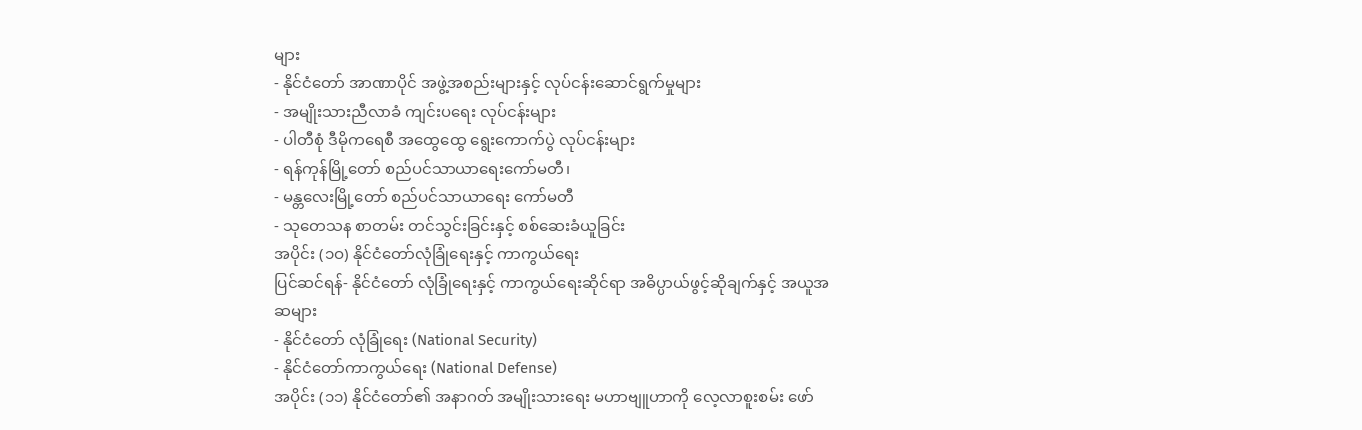များ
- နိုင်ငံတော် အာဏာပိုင် အဖွဲ့အစည်းများနှင့် လုပ်ငန်းဆောင်ရွက်မှုများ
- အမျိုးသားညီလာခံ ကျင်းပရေး လုပ်ငန်းများ
- ပါတီစုံ ဒီမိုကရေစီ အထွေထွေ ရွေးကောက်ပွဲ လုပ်ငန်းများ
- ရန်ကုန်မြို့တော် စည်ပင်သာယာရေးကော်မတီ၊
- မန္တလေးမြို့တော် စည်ပင်သာယာရေး ကော်မတီ
- သုတေသန စာတမ်း တင်သွင်းခြင်းနှင့် စစ်ဆေးခံယူခြင်း
အပိုင်း (၁ဝ) နိုင်ငံတော်လုံခြုံရေးနှင့် ကာကွယ်ရေး
ပြင်ဆင်ရန်- နိုင်ငံတော် လုံခြုံရေးနှင့် ကာကွယ်ရေးဆိုင်ရာ အဓိပ္ပာယ်ဖွင့်ဆိုချက်နှင့် အယူအဆများ
- နိုင်ငံတော် လုံခြုံရေး (National Security)
- နိုင်ငံတော်ကာကွယ်ရေး (National Defense)
အပိုင်း (၁၁) နိုင်ငံတော်၏ အနာဂတ် အမျိုးသားရေး မဟာဗျူဟာကို လေ့လာစူးစမ်း ဖော်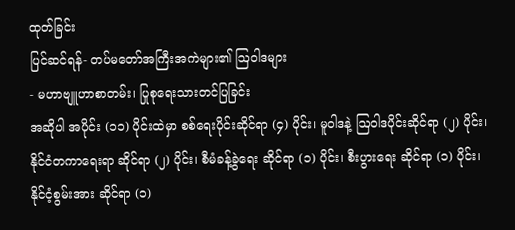ထုတ်ခြင်း
ပြင်ဆင်ရန်- တပ်မတော်အကြီးအကဲများ၏ ဩဝါဒများ
- မဟာဗျူဟာစာတမ်း၊ ပြုစုရေးသားတင်ပြခြင်း
အဆိုပါ အပိုင်း (၁၁) ပိုင်းထဲမှာ စစ်ရေးပိုင်းဆိုင်ရာ (၄) ပိုင်း၊ မူဝါဒနဲ့ ဩဝါဒပိုင်းဆိုင်ရာ (၂) ပိုင်း၊ နိုင်ငံတကာရေးရာ ဆိုင်ရာ (၂) ပိုင်း၊ စီမံခန့်ခွဲရေး ဆိုင်ရာ (၁) ပိုင်း၊ စီးပွားရေး ဆိုင်ရာ (၁) ပိုင်း၊ နိုင်ငံ့စွမ်းအား ဆိုင်ရာ (၁)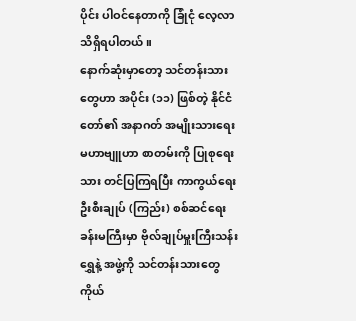ပိုင်း ပါဝင်နေတာကို ခြုံငုံ လေ့လာသိရှိရပါတယ်။
နောက်ဆုံးမှာတော့ သင်တန်းသားတွေဟာ အပိုင်း (၁၁) ဖြစ်တဲ့ နိုင်ငံတော်၏ အနာဂတ် အမျိုးသားရေး မဟာဗျူဟာ စာတမ်းကို ပြုစုရေးသား တင်ပြကြရပြီး ကာကွယ်ရေးဦးစီးချုပ် (ကြည်း) စစ်ဆင်ရေး ခန်းမကြီးမှာ ဗိုလ်ချုပ်မှူးကြီးသန်းရွှေနဲ့ အဖွဲ့ကို သင်တန်းသားတွေ ကိုယ်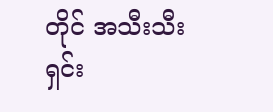တိုင် အသီးသီး ရှင်း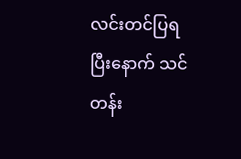လင်းတင်ပြရပြီးနောက် သင်တန်း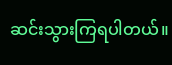ဆင်းသွားကြရပါတယ်။